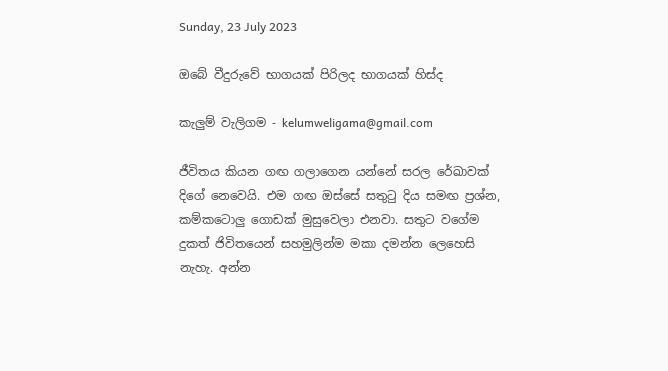Sunday, 23 July 2023

ඔබේ වීදුරුවේ භාගයක් පිරිලද භාගයක් හිස්ද

කැලුම් වැලිගම - kelumweligama@gmail.com

ජීවිතය කියන ගඟ ගලාගෙන යන්නේ සරල රේඛාවක් දිගේ නෙවෙයි. එම ගඟ ඔස්සේ සතුටු දිය සමඟ ප්‍රශ්න, කම්කටොලු ගොඩක් මුසුවෙලා එනවා. සතුට වගේම දුකත් ජිවිතයෙන් සහමුලින්ම මකා දමන්න ලෙහෙසි නැහැ. අන්න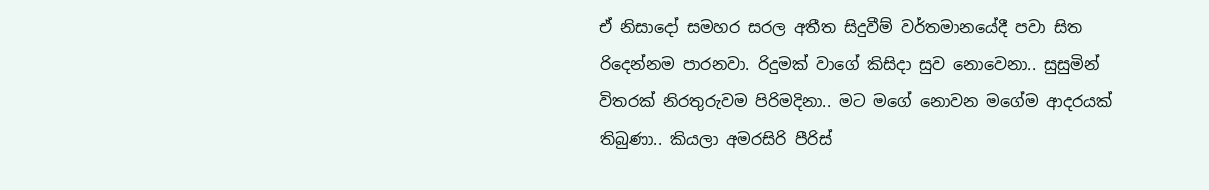ඒ නිසාදෝ සමහර සරල අතීත සිදුවීම් වර්තමානයේදී පවා සිත රිදෙන්නම පාරනවා. රිදුමක් වාගේ කිසිදා සුව නොවෙනා.. සුසුමින් විතරක් නිරතුරුවම පිරිමදිනා.. මට මගේ නොවන මගේම ආදරයක් තිබුණා.. කියලා අමරසිරි පීරිස්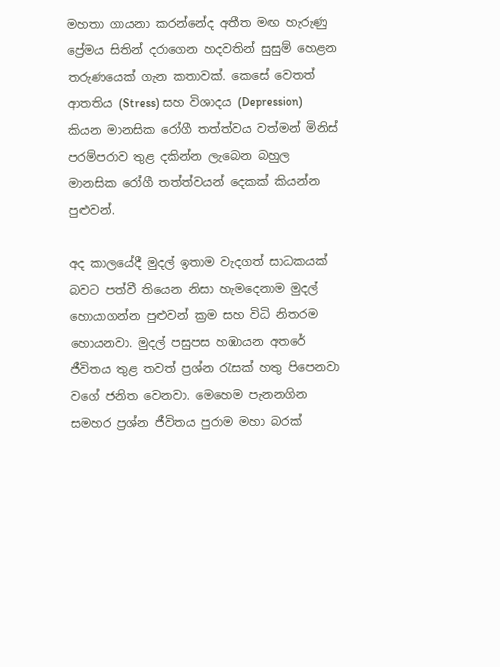මහතා ගායනා කරන්නේද අතීත මඟ හැරුණු ප්‍රේමය සිතින් දරාගෙන හදවතින් සුසුම් හෙළන තරුණයෙක් ගැන කතාවක්. කෙසේ වෙතත් ආතතිය (Stress) සහ විශාදය (Depression) කියන මානසික රෝගී තත්ත්වය වත්මන් මිනිස් පරම්පරාව තුළ දකින්න ලැබෙන බහුල මානසික රෝගී තත්ත්වයන් දෙකක් කියන්න පුළුවන්.

අද කාලයේදී මුදල් ඉතාම වැදගත් සාධකයක් බවට පත්වී තියෙන නිසා හැමදෙනාම මුදල් හොයාගන්න පුළුවන් ක්‍රම සහ විධි නිතරම හොයනවා. මුදල් පසුපස හඹායන අතරේ ජීවිතය තුළ තවත් ප්‍රශ්න රැසක් හතු පිපෙනවා වගේ ජනිත වෙනවා. මෙහෙම පැනනගින සමහර ප්‍රශ්න ජීවිතය පුරාම මහා බරක්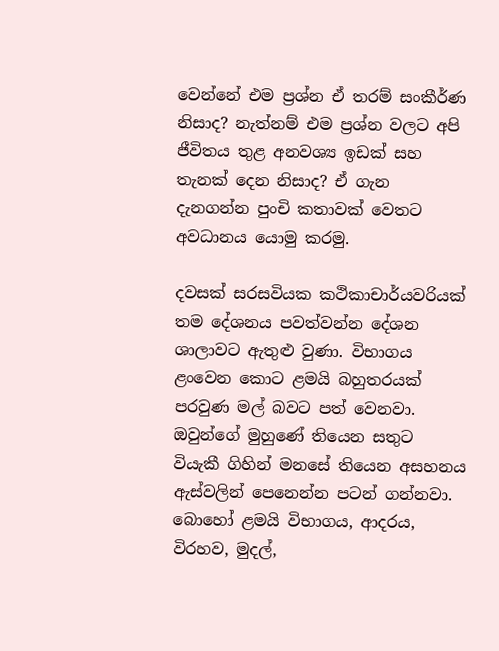වෙන්නේ එම ප්‍රශ්න ඒ තරම් සංකීර්ණ නිසාද? නැත්නම් එම ප්‍රශ්න වලට අපි ජීවිතය තුළ අනවශ්‍ය ඉඩක් සහ තැනක් දෙන නිසාද? ඒ ගැන දැනගන්න පුංචි කතාවක් වෙතට අවධානය යොමු කරමු.

දවසක් සරසවියක කථිකාචාර්යවරියක් තම දේශනය පවත්වන්න දේශන ශාලාවට ඇතුළු වුණා. විභාගය ළංවෙන කොට ළමයි බහුතරයක් පරවුණ මල් බවට පත් වෙනවා. ඔවුන්ගේ මුහුණේ තියෙන සතුට වියැකී ගිහින් මනසේ තියෙන අසහනය ඇස්වලින් පෙනෙන්න පටන් ගන්නවා. බොහෝ ළමයි විභාගය, ආදරය, විරහව, මුදල්,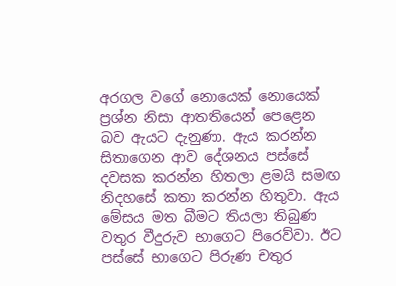අරගල වගේ නොයෙක් නොයෙක් ප්‍රශ්න නිසා ආතතියෙන් පෙළෙන බව ඇයට දැනුණා. ඇය කරන්න සිතාගෙන ආව දේශනය පස්සේ දවසක කරන්න හිතලා ළමයි සමඟ නිදහසේ කතා කරන්න හිතුවා. ඇය මේසය මත බීමට තියලා තිබුණ වතුර වීදුරුව භාගෙට පිරෙව්වා. ඊට පස්සේ භාගෙට පිරුණ චතුර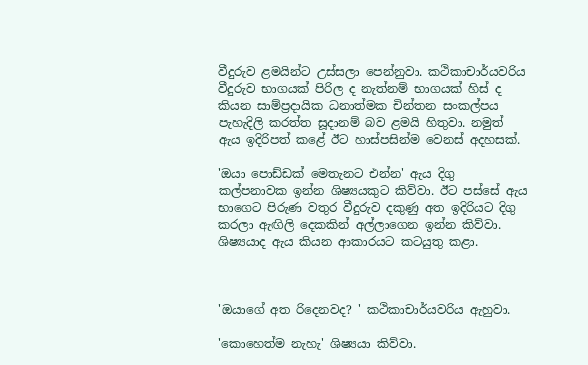වීදුරුව ළමයින්ට උස්සලා පෙන්නුවා. කථිකාචාර්යවරිය වීදුරුව භාගයක් පිරිල ද නැත්නම් භාගයක් හිස් ද කියන සාම්ප්‍රදායික ධනාත්මක චින්තන සංකල්පය පැහැදිලි කරත්ත සූදානම් බව ළමයි හිතුවා. නමුත් ඇය ඉදිරිපත් කළේ ඊට හාස්පසින්ම වෙනස් අදහසක්.

'ඔයා පොඩ්ඩක් මෙතැනට එන්න' ඇය දිගු කල්පනාවක ඉන්න ශිෂ්‍යයකුට කිව්වා. ඊට පස්සේ ඇය භාගෙට පිරුණ වතුර වීදුරුව දකුණු අත ඉදිරියට දිගු කරලා ඇඟිලි දෙකකින් අල්ලාගෙන ඉන්න කිව්වා. ශිෂ්‍යයාද ඇය කියන ආකාරයට කටයුතු කළා.



'ඔයාගේ අත රිදෙනවද? ' කථිකාචාර්යවරිය ඇහුවා.

'කොහෙත්ම නැහැ' ශිෂ්‍යයා කිව්වා.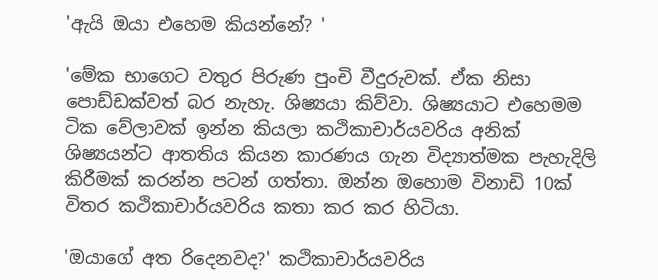'ඇයි ඔයා එහෙම කියන්නේ? '

'මේක භාගෙට වතුර පිරුණ පුංචි වීදුරුවක්. ඒක නිසා පොඩ්ඩක්වත් බර නැහැ. ශිෂ්‍යයා කිව්වා. ශිෂ්‍යයාට එහෙමම ටික වේලාවක් ඉන්න කියලා කථිකාචාර්යවරිය අනික් ශිෂ්‍යයන්ට ආතතිය කියන කාරණය ගැන විද්‍යාත්මක පැහැදිලි කිරීමක් කරන්න පටන් ගත්තා. ඔන්න ඔහොම විනාඩි 10ක් විතර කථිකාචාර්යවරිය කතා කර කර හිටියා.

'ඔයාගේ අත රිදෙනවද?' කථිකාචාර්යවරිය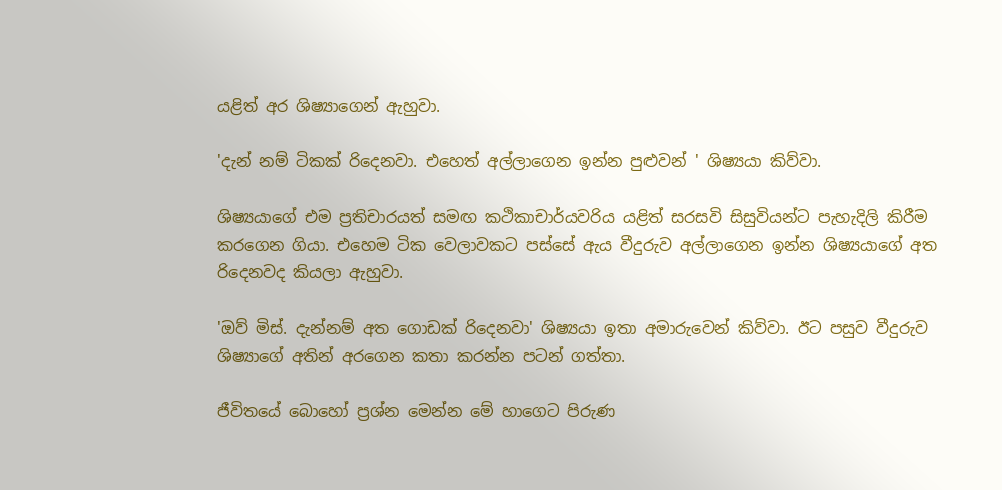යළිත් අර ශිෂ්‍යාගෙන් ඇහුවා.

'දැන් නම් ටිකක් රිදෙනවා. එහෙත් අල්ලාගෙන ඉන්න පුළුවන් ' ශිෂ්‍යයා කිව්වා.

ශිෂ්‍යයාගේ එම ප්‍රතිචාරයත් සමඟ කථිකාචාර්යවරිය යළිත් සරසවි සිසුවියන්ට පැහැදිලි කිරීම කරගෙන ගියා. එහෙම ටික වෙලාවකට පස්සේ ඇය වීදුරුව අල්ලාගෙන ඉන්න ශිෂ්‍යයාගේ අත රිදෙනවද කියලා ඇහුවා.

'ඔව් මිස්. දැන්නම් අත ගොඩක් රිදෙනවා' ශිෂ්‍යයා ඉතා අමාරුවෙන් කිව්වා. ඊට පසුව වීදුරුව ශිෂ්‍යාගේ අතින් අරගෙන කතා කරන්න පටන් ගත්තා.

ජීවිතයේ බොහෝ ප්‍රශ්න මෙන්න මේ හාගෙට පිරුණ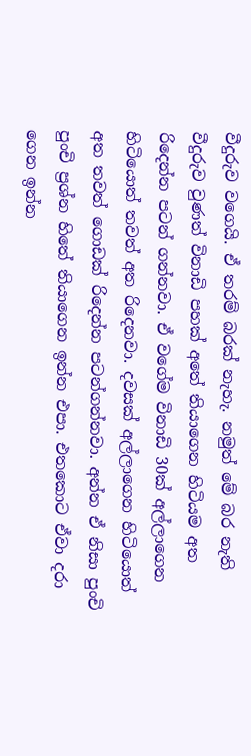වීදුරුව වගෙයි. ඒ තරම් බරක් නැහැ. නමුත් මේ බර නැති වීදුරුව වුණත් විනාඩි පහක් අතේ තියාගෙන හිටියම අත රිදෙන්න පටන් ගන්නවා. ඒ වගේම විනාඩි 30ක් අල්ලාගෙන හිටියොත් තවත් අත රිදෙනවා. දවසක් අල්ලාගෙන හිටියොත් අත තවත් ගොඩක් රිදෙන්න පටන්ගන්නවා. අන්න ඒ නිසා පුංචි පුංචි ප්‍රශ්න හිතේ තියාගෙන ඉන්න එපා. එතකොට ඒවා දරා ගෙන ඉන්න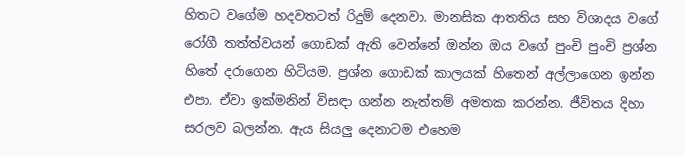හිතට වගේම හදවතටත් රිදුම් දෙනවා. මානසික ආතතිය සහ විශාදය වගේ රෝගී තත්ත්වයන් ගොඩක් ඇති වෙන්නේ ඔන්න ඔය වගේ පුංචි පුංචි ප්‍රශ්න හිතේ දරාගෙන හිටියම. ප්‍රශ්න ගොඩක් කාලයක් හිතෙන් අල්ලාගෙන ඉන්න එපා. ඒවා ඉක්මනින් විසඳා ගන්න නැත්තම් අමතක කරන්න. ජීවිතය දිහා සරලව බලන්න. ඇය සියලු දෙනාටම එහෙම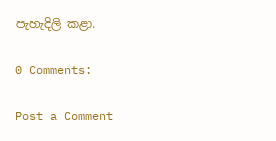පැහැදිලි කළා.

0 Comments:

Post a Comment